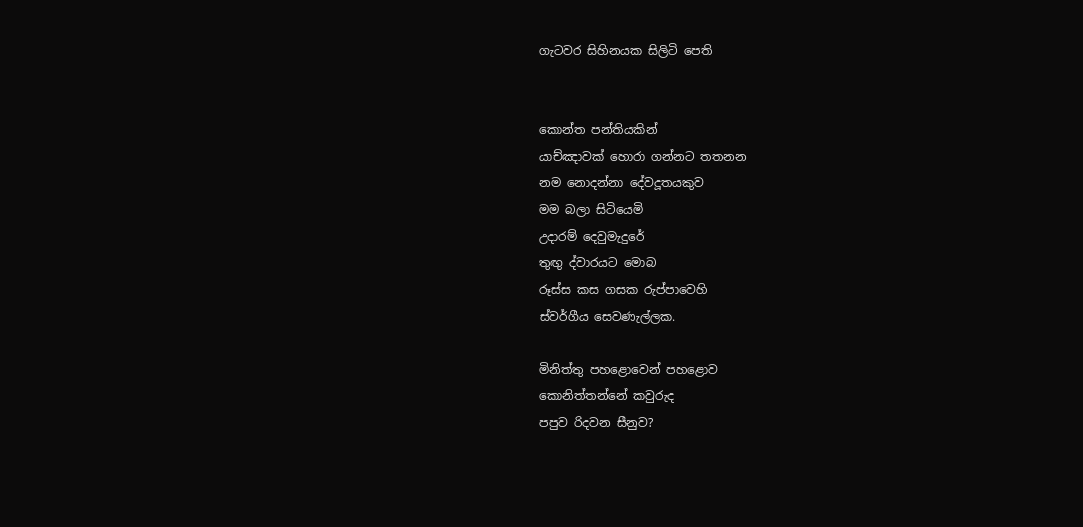ගැටවර සිහිනයක සිලිටි පෙති


කොන්ත පන්තියකින්
යාච්ඤාවක් හොරා ගන්නට තතනන
නම නොදන්නා දේවදූතයකුව
මම බලා සිටියෙමි
උදාරම් දෙවුමැදුරේ
තුඟු ද්වාරයට මොබ
රූස්ස කස ගසක රුප්පාවෙහි
ස්වර්ගීය සෙව‍ණැල්ලක.

මිනිත්තු පහළොවෙන් පහළොව
කොනිත්තන්නේ කවුරුද
පපුව රිදවන සීනුව?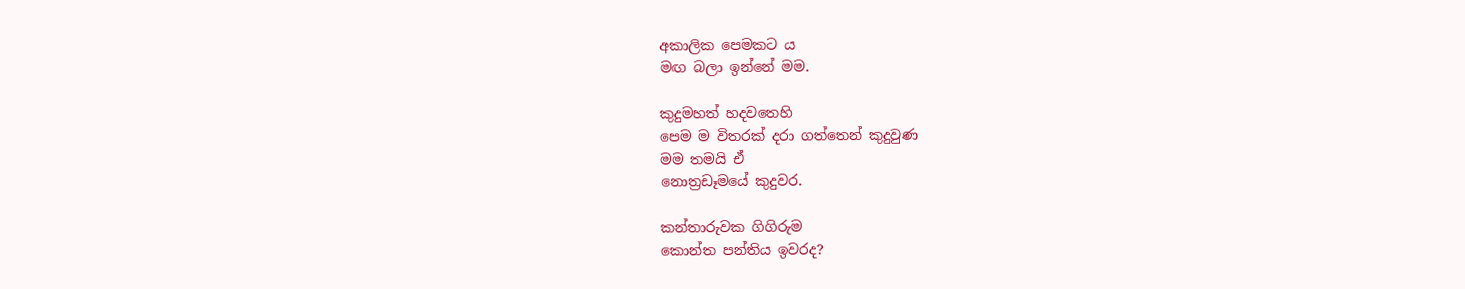අකාලික පෙමකට ය
මඟ බලා ඉන්නේ මම.

කුදුමහත් හදවතෙහි
පෙම ම විතරක් දරා ගත්තෙන් කුදුවුණ
මම තමයි ඒ
නොත්‍රඩෑමයේ කුදුවර.

කන්තාරුවක ගිගිරුම
කොන්ත පන්තිය ඉවරද?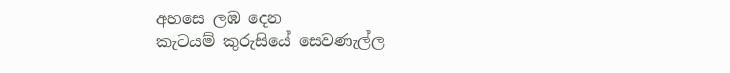අහසෙ ලඹ දෙන
කැටයම් කුරුසියේ සෙවණැල්ල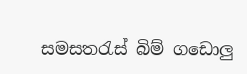සමසතරැස් බිම් ගඩොලු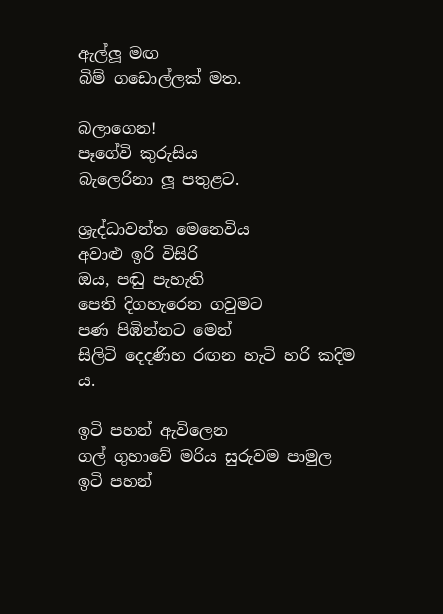ඇල්ලූ මඟ
බිම් ගඩොල්ලක් මත.

බලාගෙන!
පෑගේවි කුරුසිය
බැලෙරිනා ලූ පතුළට.

ශ්‍රැද්ධාවන්ත මෙනෙවිය
අවාළු ඉරි විසිරි
ඔය, පඬු පැහැති
පෙති දිගහැරෙන ගවුමට
පණ පිඹින්නට මෙන්
සිලිටි දෙදණිහ රඟන හැටි හරි කදිම ය.

ඉටි පහන් ඇවිලෙන
ගල් ගුහාවේ මරිය සුරුවම පාමුල
ඉටි පහන්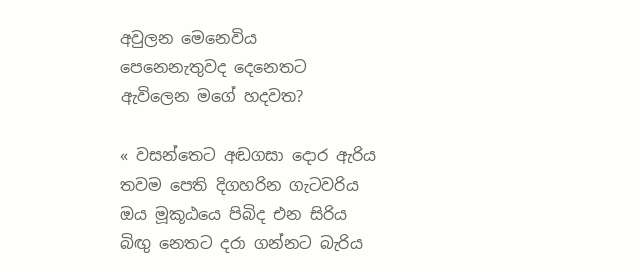අවුලන මෙනෙවිය
පෙනෙනැතුවද දෙනෙතට
ඇවිලෙන මගේ හදවත?

« වසන්තෙට අඬගසා දොර ඇරිය
තවම පෙති දිගහරින ගැටවරිය
ඔය මූකූඨයෙ පිබිද එන සිරිය
බිඟු නෙතට දරා ගන්නට බැරිය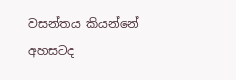වසන්තය කියන්නේ අහසටද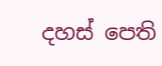දහස් පෙති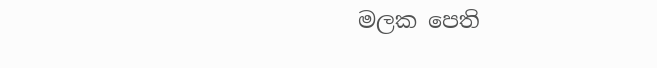මලක පෙති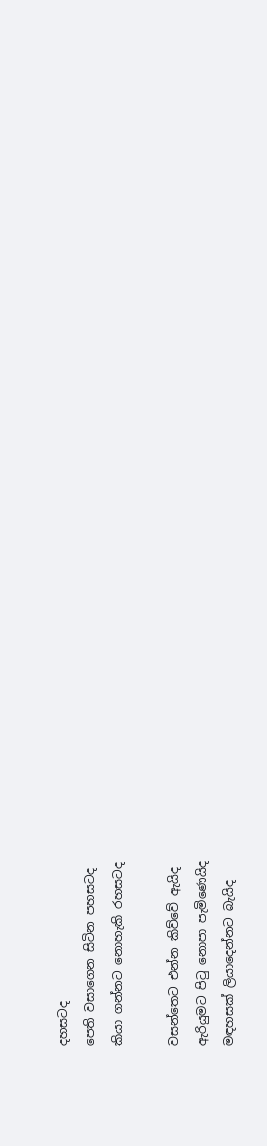දහසටද
පෙති වසාගෙන සිටින පහසටද
කියා ගන්නට නොහැකි රහසටද

වසන්තෙට එන්න කිව්වේ ඇයිද
ඇරියුමට පිටු නොපා පැමිණෙයිද
මඳහසක් ලියාදෙන්නට බැයිද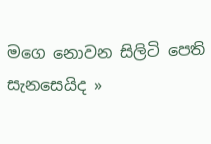මගෙ නොවන සිලිටි පෙති සැනසෙයිද »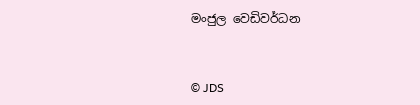මංජුල වෙඩිවර්ධන


© JDS